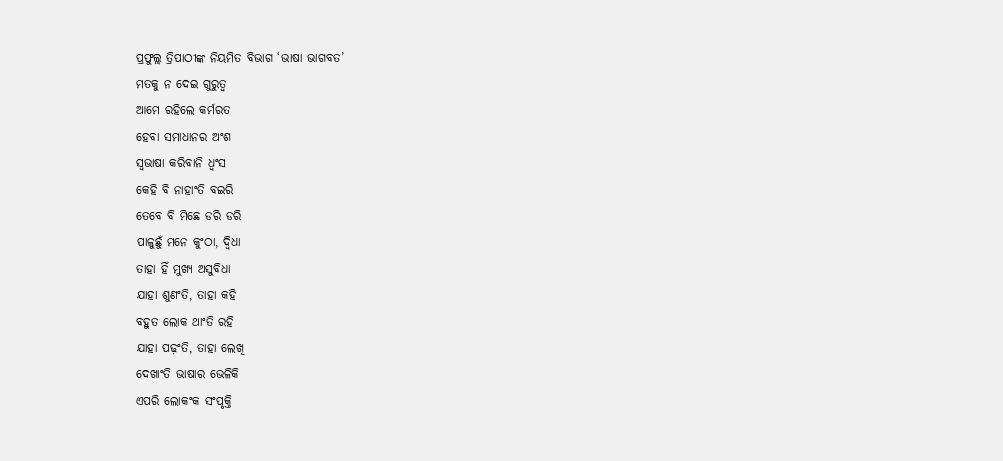ପ୍ରଫୁଲ୍ଲ ତ୍ରିପାଠୀଙ୍କ ନିୟମିତ ବିଭାଗ ‘ଭାଷା ଭାଗବତ’
ମତକୁ ନ ଦେଇ ଗୁରୁତ୍ବ
ଆମେ ରହିଲେ କର୍ମରତ
ହେବା ସମାଧାନର ଅଂଶ
ସ୍ବଭାଷା କରିବାନି ଧ୍ବଂସ
କେହି ବି ନାହାଂତି ବଇରି
ତେବେ ବି ମିଛେ ଡରି ଡରି
ପାଳୁଛୁଁ ମନେ କୁଂଠା, ଦ୍ବିଧା
ତାହା ହିଁ ମୁଖ୍ଯ ଅସୁବିଧା
ଯାହା ଶୁଣଂତି, ତାହା କହି
ବହୁତ ଲୋକ ଥାଂତି ରହି
ଯାହା ପଢ଼ଂତି, ତାହା ଲେଖି
ଦେଖାଂତି ଭାଷାର ଭେଳିକି
ଏପରି ଲୋକଂକ ସଂପୃକ୍ତି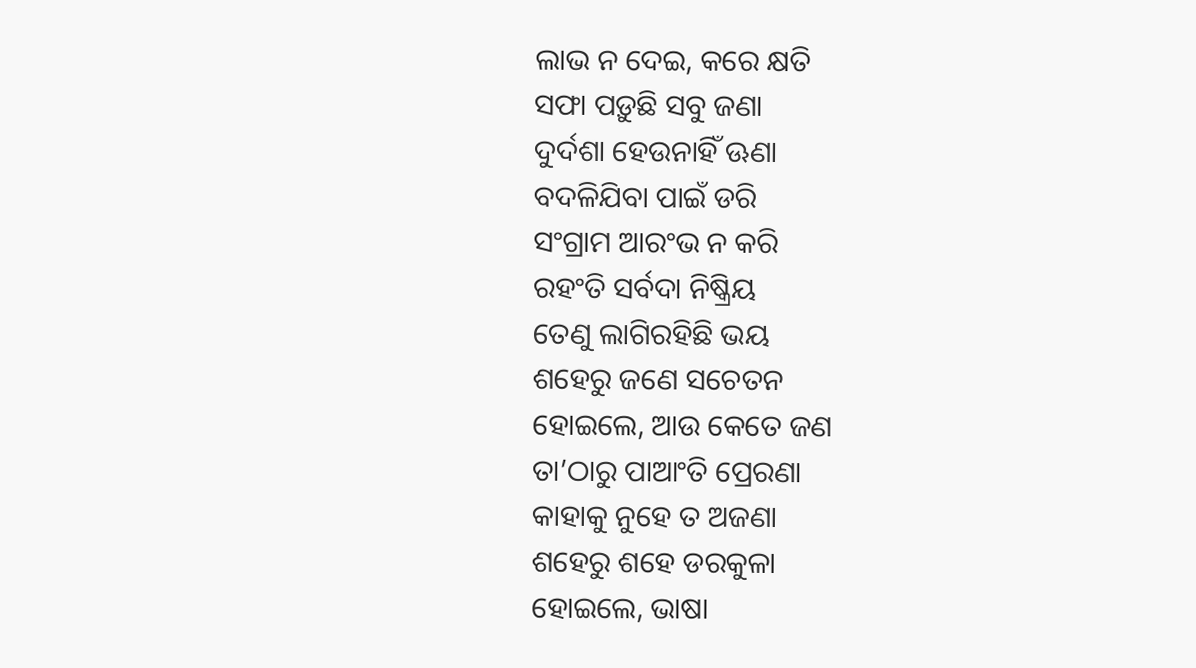ଲାଭ ନ ଦେଇ, କରେ କ୍ଷତି
ସଫା ପଡ଼ୁଛି ସବୁ ଜଣା
ଦୁର୍ଦଶା ହେଉନାହିଁ ଊଣା
ବଦଳିଯିବା ପାଇଁ ଡରି
ସଂଗ୍ରାମ ଆରଂଭ ନ କରି
ରହଂତି ସର୍ବଦା ନିଷ୍କ୍ରିୟ
ତେଣୁ ଲାଗିରହିଛି ଭୟ
ଶହେରୁ ଜଣେ ସଚେତନ
ହୋଇଲେ, ଆଉ କେତେ ଜଣ
ତା’ଠାରୁ ପାଆଂତି ପ୍ରେରଣା
କାହାକୁ ନୁହେ ତ ଅଜଣା
ଶହେରୁ ଶହେ ଡରକୁଳା
ହୋଇଲେ, ଭାଷା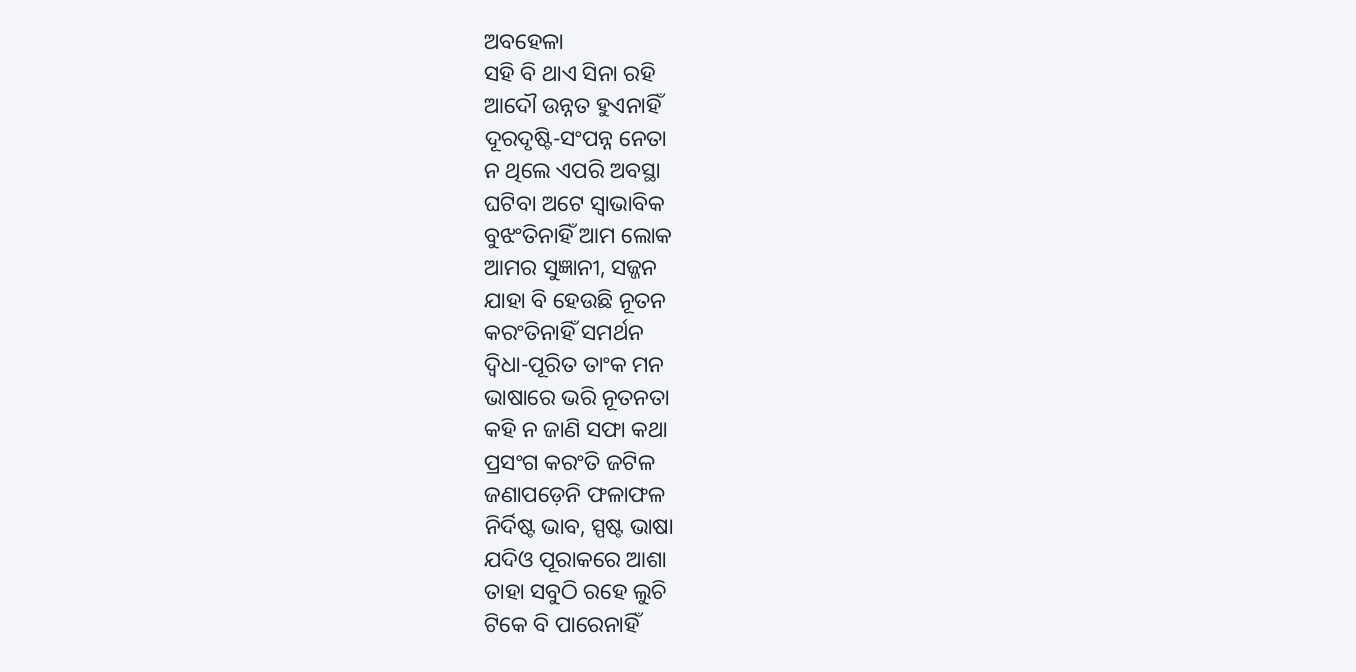ଅବହେଳା
ସହି ବି ଥାଏ ସିନା ରହି
ଆଦୌ ଉନ୍ନତ ହୁଏନାହିଁ
ଦୂରଦୃଷ୍ଟି-ସଂପନ୍ନ ନେତା
ନ ଥିଲେ ଏପରି ଅବସ୍ଥା
ଘଟିବା ଅଟେ ସ୍ବାଭାବିକ
ବୁଝଂତିନାହିଁ ଆମ ଲୋକ
ଆମର ସୁଜ୍ଞାନୀ, ସଜ୍ଜନ
ଯାହା ବି ହେଉଛି ନୂତନ
କରଂତିନାହିଁ ସମର୍ଥନ
ଦ୍ବିଧା-ପୂରିତ ତାଂକ ମନ
ଭାଷାରେ ଭରି ନୂତନତା
କହି ନ ଜାଣି ସଫା କଥା
ପ୍ରସଂଗ କରଂତି ଜଟିଳ
ଜଣାପଡ଼େନି ଫଳାଫଳ
ନିର୍ଦିଷ୍ଟ ଭାବ, ସ୍ପଷ୍ଟ ଭାଷା
ଯଦିଓ ପୂରାକରେ ଆଶା
ତାହା ସବୁଠି ରହେ ଲୁଚି
ଟିକେ ବି ପାରେନାହିଁ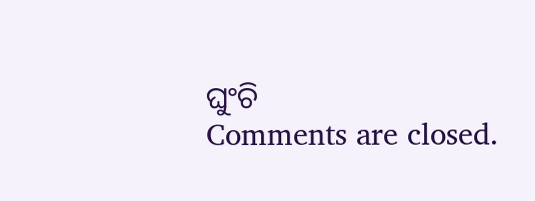ଘୁଂଚି
Comments are closed.